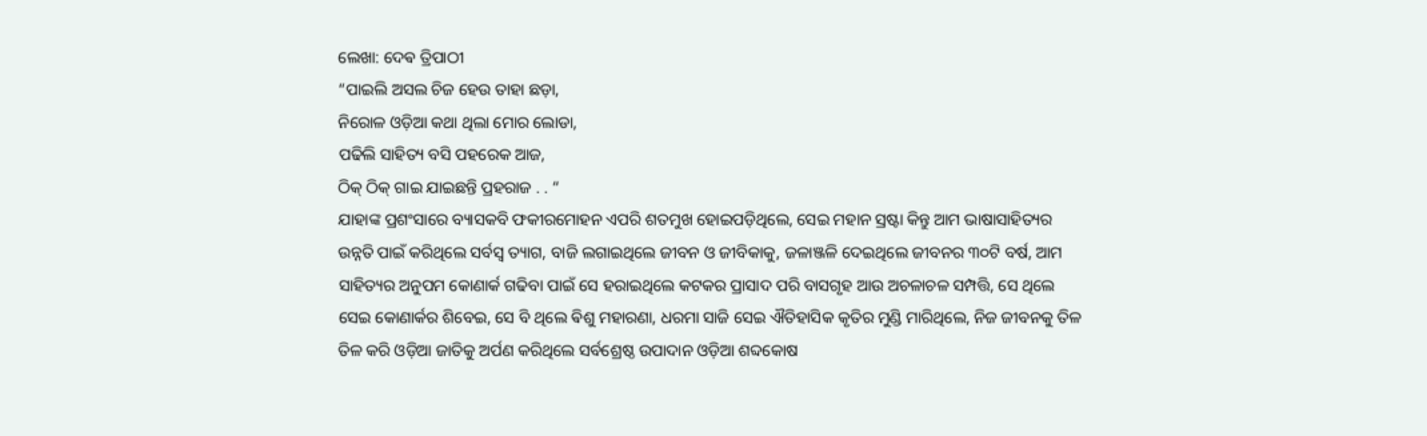ଲେଖା: ଦେଵ ତ୍ରିପାଠୀ
“ପାଇଲି ଅସଲ ଚିଜ ହେଉ ତାହା ଛଡ଼ା,
ନିରୋଳ ଓଡ଼ିଆ କଥା ଥିଲା ମୋର ଲୋଡା,
ପଢିଲି ସାହିତ୍ୟ ବସି ପହରେକ ଆଜ,
ଠିକ୍ ଠିକ୍ ଗାଇ ଯାଇଛନ୍ତି ପ୍ରହରାଜ . . “
ଯାହାଙ୍କ ପ୍ରଶଂସାରେ ବ୍ୟାସକବି ଫକୀରମୋହନ ଏପରି ଶତମୁଖ ହୋଇପଡ଼ିଥିଲେ, ସେଇ ମହାନ ସ୍ରଷ୍ଟା କିନ୍ତୁ ଆମ ଭାଷାସାହିତ୍ୟର ଉନ୍ନତି ପାଇଁ କରିଥିଲେ ସର୍ବସ୍ବ ତ୍ୟାଗ, ବାଜି ଲଗାଇଥିଲେ ଜୀବନ ଓ ଜୀବିକାକୁ, ଜଳାଞ୍ଜଳି ଦେଇଥିଲେ ଜୀବନର ୩୦ଟି ବର୍ଷ, ଆମ ସାହିତ୍ୟର ଅନୁପମ କୋଣାର୍କ ଗଢିବା ପାଇଁ ସେ ହରାଇଥିଲେ କଟକର ପ୍ରାସାଦ ପରି ବାସଗୃହ ଆଉ ଅଚଳାଚଳ ସମ୍ପତ୍ତି, ସେ ଥିଲେ ସେଇ କୋଣାର୍କର ଶିବେଇ, ସେ ବି ଥିଲେ ଵିଶୁ ମହାରଣା, ଧରମା ସାଜି ସେଇ ଐତିହାସିକ କୃତିର ମୁଣ୍ଡି ମାରିଥିଲେ, ନିଜ ଜୀବନକୁ ତିଳ ତିଳ କରି ଓଡ଼ିଆ ଜାତିକୁ ଅର୍ପଣ କରିଥିଲେ ସର୍ବଶ୍ରେଷ୍ଠ ଉପାଦାନ ଓଡ଼ିଆ ଶବ୍ଦକୋଷ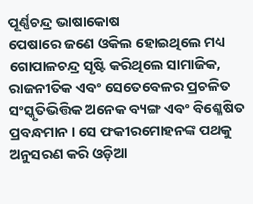ପୂର୍ଣ୍ଣଚନ୍ଦ୍ର ଭାଷାକୋଷ
ପେଷାରେ ଜଣେ ଓକିଲ ହୋଇଥିଲେ ମଧ୍ୟ ଗୋପାଳଚନ୍ଦ୍ର ସୃଷ୍ଟି କରିଥିଲେ ସାମାଜିକ, ରାଜନୀତିକ ଏବଂ ସେତେବେଳର ପ୍ରଚଳିତ ସଂସ୍କୃତିଭିତ୍ତିକ ଅନେକ ବ୍ୟଙ୍ଗ ଏବଂ ବିଶ୍ଳେଷିତ ପ୍ରବନ୍ଧମାନ । ସେ ଫକୀରମୋହନଙ୍କ ପଥକୁ ଅନୁସରଣ କରି ଓଡ଼ିଆ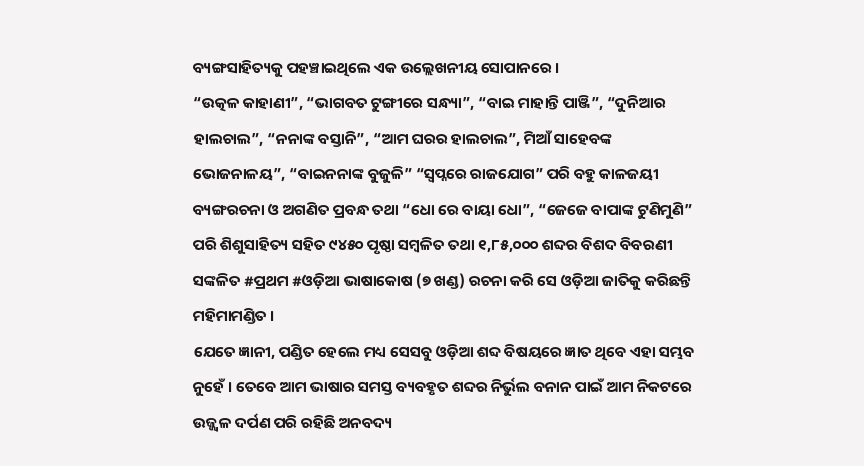ବ୍ୟଙ୍ଗସାହିତ୍ୟକୁ ପହଞ୍ଚାଇଥିଲେ ଏକ ଉଲ୍ଲେଖନୀୟ ସୋପାନରେ ।
“ଉତ୍କଳ କାହାଣୀ”, “ଭାଗବତ ଟୁଙ୍ଗୀରେ ସନ୍ଧ୍ୟା”, “ବାଇ ମାହାନ୍ତି ପାଞ୍ଜି”, “ଦୁନିଆର ହାଲଚାଲ”, “ନନାଙ୍କ ବସ୍ତାନି”, “ଆମ ଘରର ହାଲଚାଲ”, ମିଆଁ ସାହେବଙ୍କ ଭୋଜନାଳୟ”, “ବାଇନନାଙ୍କ ବୁଜୁଳି” “ସ୍ୱପ୍ନରେ ରାଜଯୋଗ” ପରି ବହୁ କାଳଜୟୀ ବ୍ୟଙ୍ଗରଚନା ଓ ଅଗଣିତ ପ୍ରବନ୍ଧ ତଥା “ଧୋ ରେ ବାୟା ଧୋ”, “ଜେଜେ ବାପାଙ୍କ ଟୁଣିମୁଣି” ପରି ଶିଶୁସାହିତ୍ୟ ସହିତ ୯୪୫୦ ପୃଷ୍ଠା ସମ୍ବଳିତ ତଥା ୧,୮୫,୦୦୦ ଶବ୍ଦର ବିଶଦ ବିବରଣୀ ସଙ୍କଳିତ #ପ୍ରଥମ #ଓଡ଼ିଆ ଭାଷାକୋଷ (୭ ଖଣ୍ଡ) ରଚନା କରି ସେ ଓଡ଼ିଆ ଜାତିକୁ କରିଛନ୍ତି ମହିମାମଣ୍ଡିତ ।
ଯେତେ ଜ୍ଞାନୀ, ପଣ୍ଡିତ ହେଲେ ମଧ୍ୟ ସେସବୁ ଓଡ଼ିଆ ଶବ୍ଦ ବିଷୟରେ ଜ୍ଞାତ ଥିବେ ଏହା ସମ୍ଭବ ନୁହେଁ । ତେବେ ଆମ ଭାଷାର ସମସ୍ତ ବ୍ୟବହୃତ ଶବ୍ଦର ନିର୍ଭୁଲ ବନାନ ପାଇଁ ଆମ ନିକଟରେ ଉଜ୍ଜ୍ୱଳ ଦର୍ପଣ ପରି ରହିଛି ଅନବଦ୍ୟ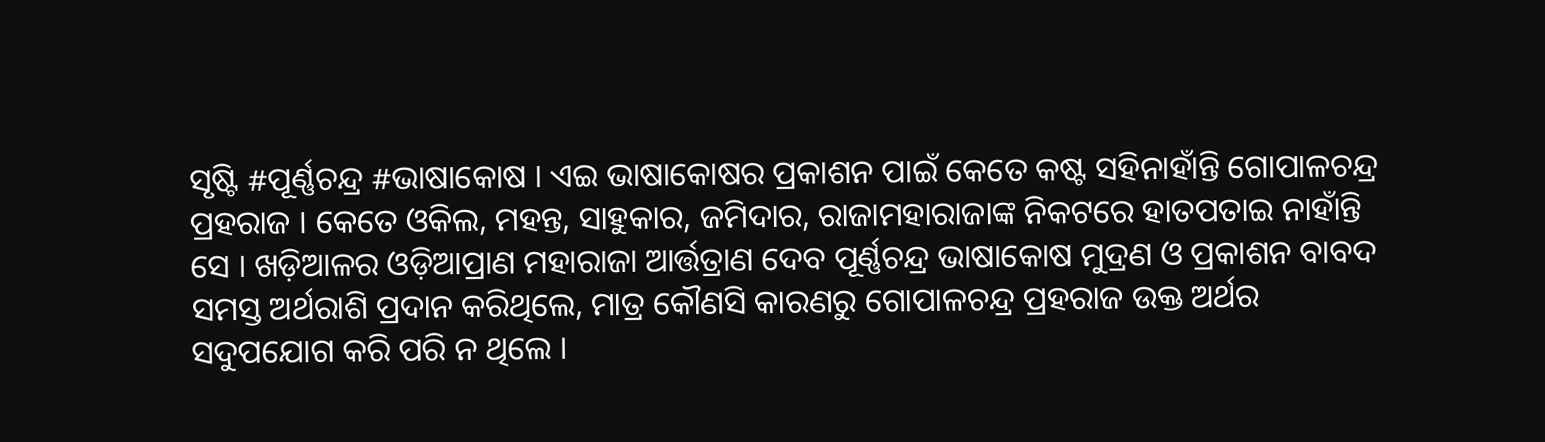ସୃଷ୍ଟି #ପୂର୍ଣ୍ଣଚନ୍ଦ୍ର #ଭାଷାକୋଷ । ଏଇ ଭାଷାକୋଷର ପ୍ରକାଶନ ପାଇଁ କେତେ କଷ୍ଟ ସହିନାହାଁନ୍ତି ଗୋପାଳଚନ୍ଦ୍ର ପ୍ରହରାଜ । କେତେ ଓକିଲ, ମହନ୍ତ, ସାହୁକାର, ଜମିଦାର, ରାଜାମହାରାଜାଙ୍କ ନିକଟରେ ହାତପତାଇ ନାହାଁନ୍ତି ସେ । ଖଡ଼ିଆଳର ଓଡ଼ିଆପ୍ରାଣ ମହାରାଜା ଆର୍ତ୍ତତ୍ରାଣ ଦେବ ପୂର୍ଣ୍ଣଚନ୍ଦ୍ର ଭାଷାକୋଷ ମୁଦ୍ରଣ ଓ ପ୍ରକାଶନ ବାବଦ ସମସ୍ତ ଅର୍ଥରାଶି ପ୍ରଦାନ କରିଥିଲେ, ମାତ୍ର କୌଣସି କାରଣରୁ ଗୋପାଳଚନ୍ଦ୍ର ପ୍ରହରାଜ ଉକ୍ତ ଅର୍ଥର ସଦୁପଯୋଗ କରି ପରି ନ ଥିଲେ ।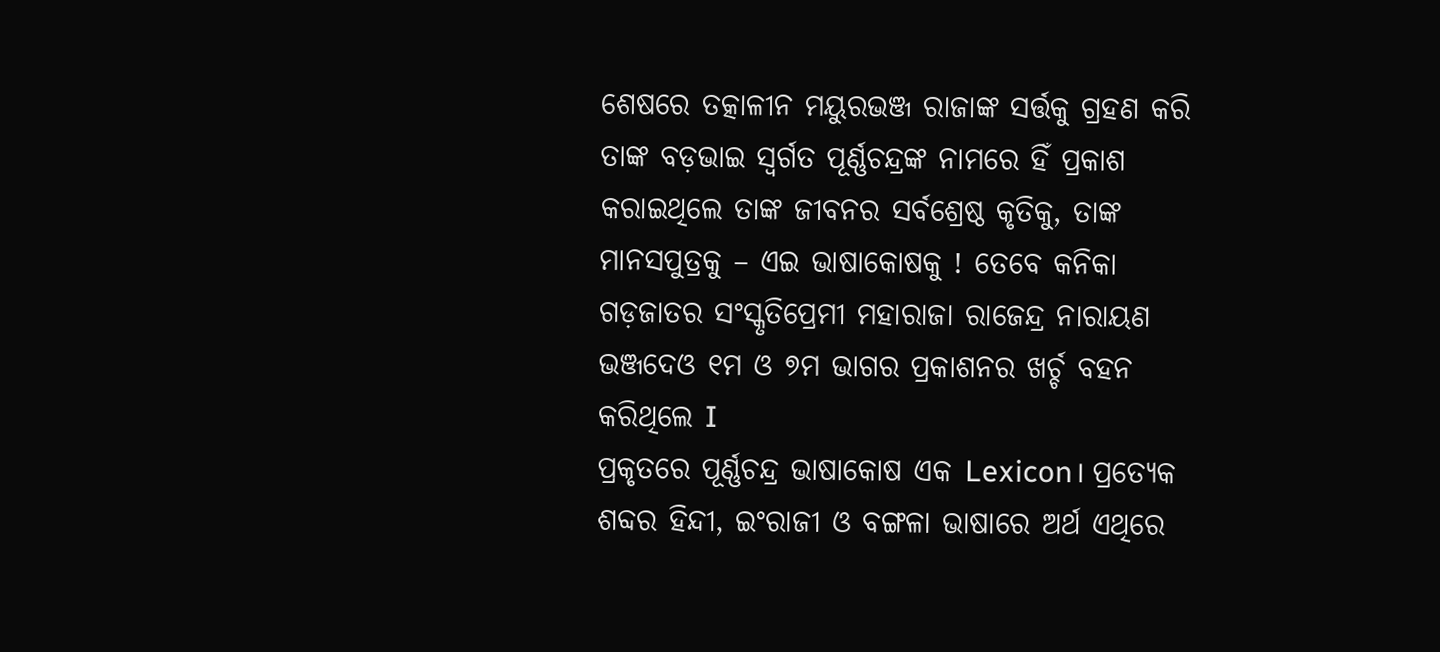ଶେଷରେ ତତ୍କାଳୀନ ମୟୁରଭଞ୍ଜ ରାଜାଙ୍କ ସର୍ତ୍ତକୁ ଗ୍ରହଣ କରି ତାଙ୍କ ବଡ଼ଭାଇ ସ୍ୱର୍ଗତ ପୂର୍ଣ୍ଣଚନ୍ଦ୍ରଙ୍କ ନାମରେ ହିଁ ପ୍ରକାଶ କରାଇଥିଲେ ତାଙ୍କ ଜୀବନର ସର୍ବଶ୍ରେଷ୍ଠ କୃତିକୁ, ତାଙ୍କ ମାନସପୁତ୍ରକୁ – ଏଇ ଭାଷାକୋଷକୁ ! ତେବେ କନିକା ଗଡ଼ଜାତର ସଂସ୍କୃତିପ୍ରେମୀ ମହାରାଜା ରାଜେନ୍ଦ୍ର ନାରାୟଣ ଭଞ୍ଜଦେଓ ୧ମ ଓ ୭ମ ଭାଗର ପ୍ରକାଶନର ଖର୍ଚ୍ଚ ବହନ କରିଥିଲେ I
ପ୍ରକୃତରେ ପୂର୍ଣ୍ଣଚନ୍ଦ୍ର ଭାଷାକୋଷ ଏକ Lexicon। ପ୍ରତ୍ୟେକ ଶବ୍ଦର ହିନ୍ଦୀ, ଇଂରାଜୀ ଓ ବଙ୍ଗଳା ଭାଷାରେ ଅର୍ଥ ଏଥିରେ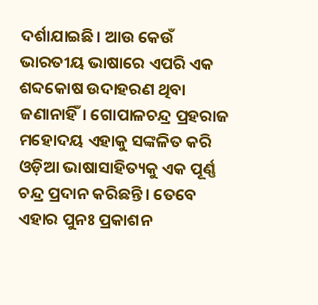ଦର୍ଶାଯାଇଛି। ଆଉ କେଉଁ ଭାରତୀୟ ଭାଷାରେ ଏପରି ଏକ ଶବ୍ଦକୋଷ ଉଦାହରଣ ଥିବା ଜଣାନାହିଁ। ଗୋପାଳଚନ୍ଦ୍ର ପ୍ରହରାଜ ମହୋଦୟ ଏହାକୁ ସଙ୍କଳିତ କରି ଓଡ଼ିଆ ଭାଷାସାହିତ୍ୟକୁ ଏକ ପୂର୍ଣ୍ଣ ଚନ୍ଦ୍ର ପ୍ରଦାନ କରିଛନ୍ତି। ତେବେ ଏହାର ପୁନଃ ପ୍ରକାଶନ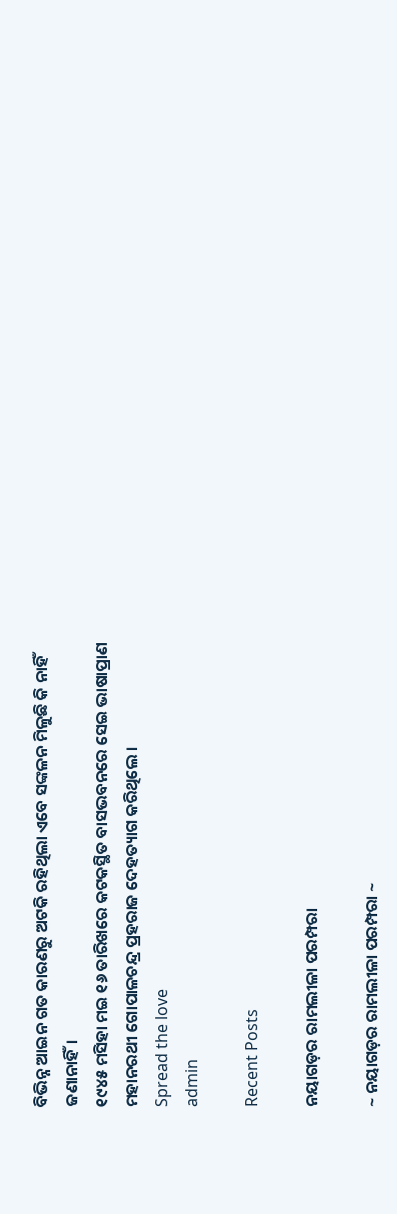ବିଭିନ୍ନ ଆଇନ ଗତ କାରଣରୁ ଅଟକି ରହିଥିଲା ଏବେ ସଙ୍କଳନ ମିଳୁଛି କି ନାହିଁ ଜଣାନାହିଁ।
୧୯୪୫ ମସିହା ମଇ ୧୬ ତାରିଖରେ କଟକସ୍ଥିତ ବାସଭବନରେ ସେଇ ଭାଷାପ୍ରାଣ ମହାନରଥୀ ଗୋପାଳଚନ୍ଦ୍ର ପ୍ରହରାଜ ଦେହତ୍ୟାଗ କରିଥିଲେ ।
Spread the love
admin

Recent Posts

ନୟାଗଡ଼ର ରାମଲୀଳା ପରମ୍ପରା

~ ନୟାଗଡ଼ର ରାମଲୀଳା ପରମ୍ପରା ~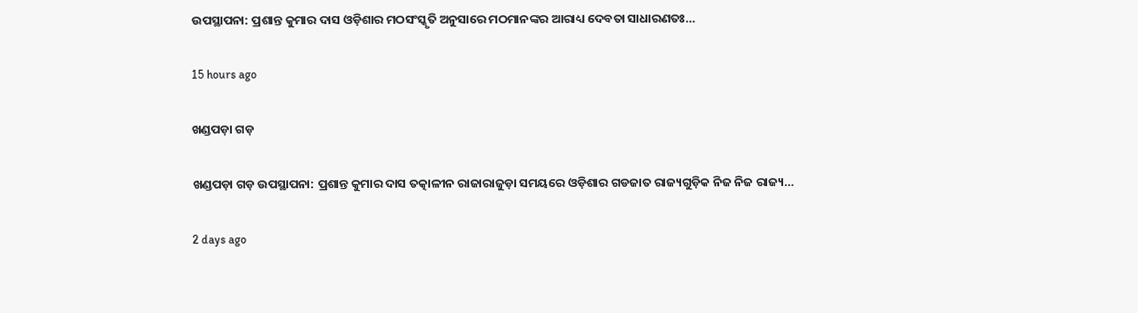ଉପସ୍ଥାପନା: ପ୍ରଶାନ୍ତ କୁମାର ଦାସ ଓଡ଼ିଶାର ମଠସଂସ୍କୃତି ଅନୁସାରେ ମଠମାନଙ୍କର ଆରାଧ୍ୟ ଦେବତା ସାଧାରଣତଃ…

15 hours ago

ଖଣ୍ଡପଡ଼ା ଗଡ଼

ଖଣ୍ଡପଡ଼ା ଗଡ଼ ଉପସ୍ଥାପନା: ପ୍ରଶାନ୍ତ କୁମାର ଦାସ ତତ୍କାଳୀନ ରାଜାରାଜୁଡ଼ା ସମୟରେ ଓଡ଼ିଶାର ଗଡଜାତ ରାଜ୍ୟଗୁଡ଼ିକ ନିଜ ନିଜ ରାଜ୍ୟ…

2 days ago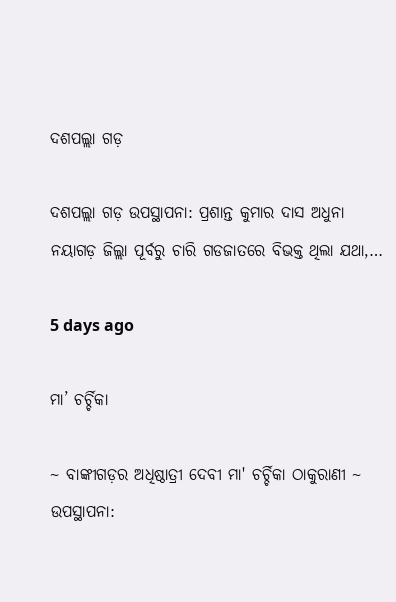ଦଶପଲ୍ଲା ଗଡ଼

ଦଶପଲ୍ଲା ଗଡ଼ ଉପସ୍ଥାପନା: ପ୍ରଶାନ୍ତ କୁମାର ଦାସ ଅଧୁନା ନୟାଗଡ଼ ଜିଲ୍ଲା ପୂର୍ବରୁ ଚାରି ଗଡଜାତରେ ବିଭକ୍ତ ଥିଲା ଯଥା,…

5 days ago

ମା’ ଚର୍ଚ୍ଚିକା

~ ବାଙ୍କୀଗଡ଼ର ଅଧିଷ୍ଠାତ୍ରୀ ଦେବୀ ମା' ଚର୍ଚ୍ଚିକା ଠାକୁରାଣୀ ~ ଉପସ୍ଥାପନା: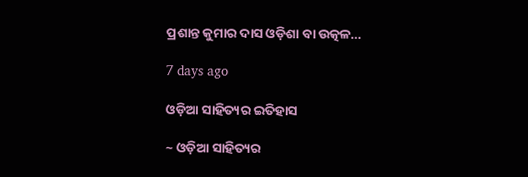ପ୍ରଶାନ୍ତ କୁମାର ଦାସ ଓଡ଼ିଶା ବା ଉତ୍କଳ…

7 days ago

ଓଡ଼ିଆ ସାହିତ୍ୟର ଇତିହାସ

~ ଓଡ଼ିଆ ସାହିତ୍ୟର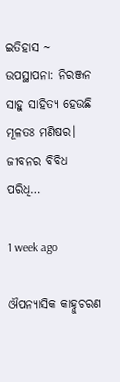ଇତିହାସ ~ ଉପସ୍ଥାପନା: ନିରଞ୍ଜନ ସାହୁ ସାହିତ୍ୟ ହେଉଛି ମୂଳତଃ ମଣିଷର। ଜୀବନର ବିବିଧ ପରିଧି…

1 week ago

ଔପନ୍ୟାସିକ କାହ୍ନୁଚରଣ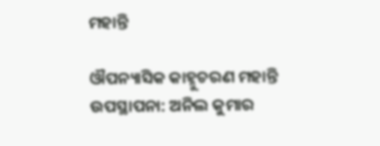ମହାନ୍ତି

ଔପନ୍ୟାସିକ କାହ୍ନୁଚରଣ ମହାନ୍ତି ଉପସ୍ଥାପନା: ଅନିଲ କୁମାର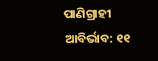ପାଣିଗ୍ରାହୀ ଆବିର୍ଭାବ: ୧୧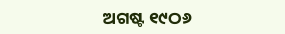ଅଗଷ୍ଟ ୧୯ଠ୬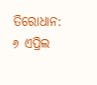ତିରୋଧାନ: ୬ ଏପ୍ରିଲ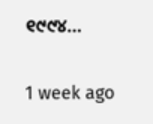୧୯୯୪…

1 week ago